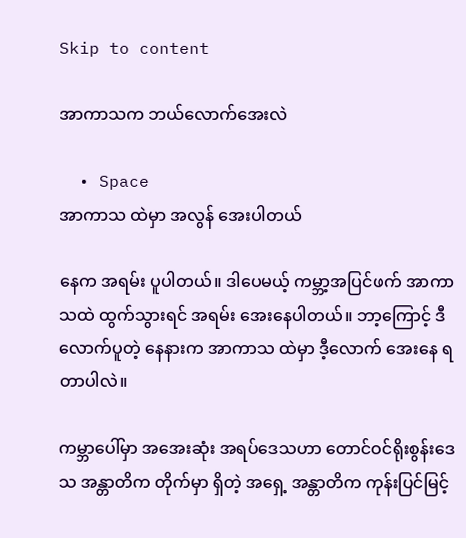Skip to content

အာကာသက ဘယ်လောက်အေးလဲ

  • Space
အာကာသ ထဲမှာ အလွန် အေးပါတယ်

နေက အရမ်း ပူပါတယ်။ ဒါပေမယ့် ကမ္ဘာ့အပြင်ဖက် အာကာသထဲ ထွက်သွားရင် အရမ်း အေးနေပါတယ်။ ဘာ့ကြောင့် ဒီလောက်ပူတဲ့ နေနားက အာကာသ ထဲမှာ ဒီ့လောက် အေးနေ ရတာပါလဲ။

ကမ္ဘာပေါ်မှာ အအေးဆုံး အရပ်ဒေသဟာ တောင်ဝင်ရိုးစွန်းဒေသ အန္တာတိက တိုက်မှာ ရှိတဲ့ အရှေ့ အန္တာတိက ကုန်းပြင်မြင့်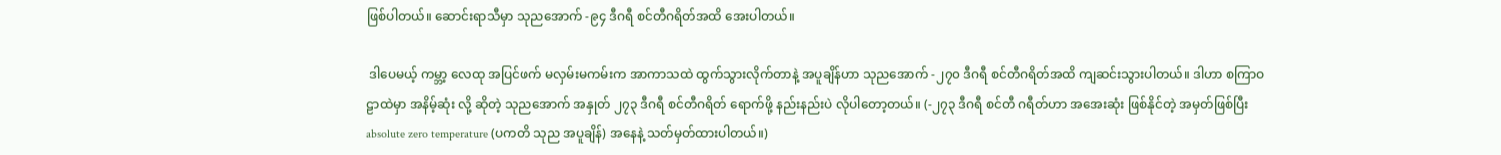ဖြစ်ပါတယ်။ ဆောင်းရာသီမှာ သုညအောက် -၉၄ ဒီဂရီ စင်တီဂရိတ်အထိ အေးပါတယ်။

 ဒါပေမယ့် ကမ္ဘာ့ လေထု အပြင်ဖက် မလှမ်းမကမ်းက အာကာသထဲ ထွက်သွားလိုက်တာနဲ့ အပူချိန်ဟာ သုညအောက် -၂၇၀ ဒီဂရီ စင်တီဂရိတ်အထိ ကျဆင်းသွားပါတယ်။ ဒါဟာ စကြာဝဠာထဲမှာ အနိမ့်ဆုံး လို့ ဆိုတဲ့ သုညအောက် အနှုတ် ၂၇၃ ဒီဂရီ စင်တီဂရိတ် ရောက်ဖို့ နည်းနည်းပဲ လိုပါတော့တယ်။ (-၂၇၃ ဒီဂရီ စင်တီ ဂရီတ်ဟာ အအေးဆုံး ဖြစ်နိုင်တဲ့ အမှတ်ဖြစ်ပြီး absolute zero temperature (ပကတိ သုည အပူချိန်) အနေနဲ့ သတ်မှတ်ထားပါတယ်။)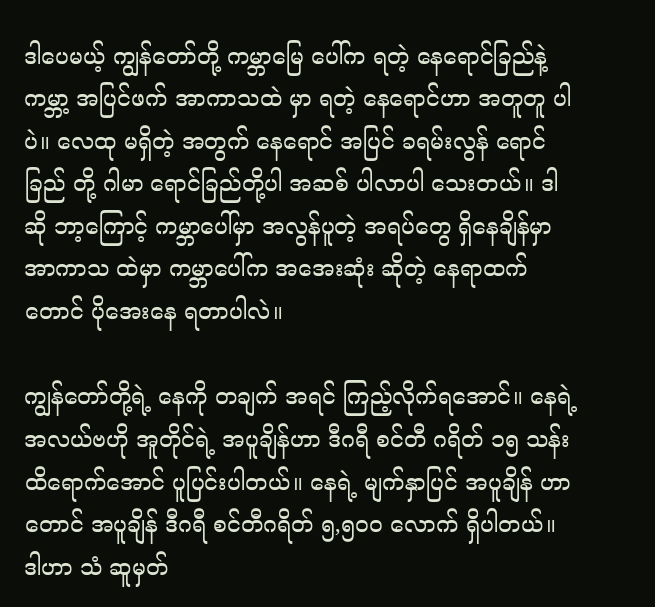ဒါပေမယ့် ကျွန်တော်တို့ ကမ္ဘာမြေ ပေါ်က ရတဲ့ နေရောင်ခြည်နဲ့ ကမ္ဘာ့ အပြင်ဖက် အာကာသထဲ မှာ ရတဲ့ နေရောင်ဟာ အတူတူ ပါပဲ။ လေထု မရှိတဲ့ အတွက် နေရောင် အပြင် ခရမ်းလွန် ရောင်ခြည် တို့ ဂါမာ ရောင်ခြည်တို့ပါ အဆစ် ပါလာပါ သေးတယ်။ ဒါဆို ဘာ့ကြောင့် ကမ္ဘာပေါ်မှာ အလွန်ပူတဲ့ အရပ်တွေ ရှိနေချိန်မှာ အာကာသ ထဲမှာ ကမ္ဘာပေါ်က အအေးဆုံး ဆိုတဲ့ နေရာထက်တောင် ပိုအေးနေ ရတာပါလဲ။

ကျွန်တော်တို့ရဲ့ နေကို တချက် အရင် ကြည့်လိုက်ရအောင်။ နေရဲ့ အလယ်ဗဟို အူတိုင်ရဲ့ အပူချိန်ဟာ ဒီဂရီ စင်တီ ဂရိတ် ၁၅ သန်း ထိရောက်အောင် ပူပြင်းပါတယ်။ နေရဲ့ မျက်နှာပြင် အပူချိန် ဟာတောင် အပူချိန် ဒီဂရီ စင်တီဂရိတ် ၅,၅၀၀ လောက် ရှိပါတယ်။ ဒါဟာ သံ ဆူမှတ်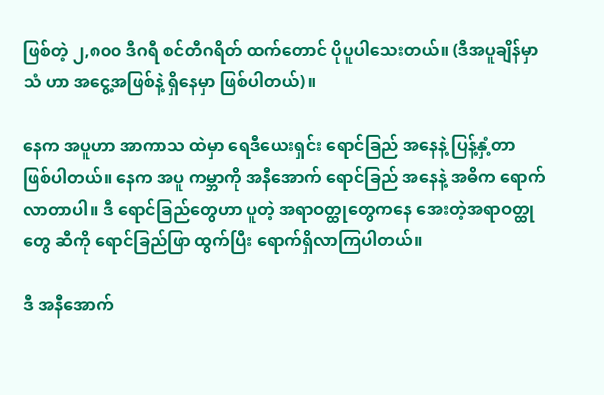ဖြစ်တဲ့ ၂,၈၀၀ ဒီဂရီ စင်တီဂရိတ် ထက်တောင် ပိုပူပါသေးတယ်။ (ဒီအပူချိန်မှာ သံ ဟာ အငွေ့အဖြစ်နဲ့ ရှိနေမှာ ဖြစ်ပါတယ်)။

နေက အပူဟာ အာကာသ ထဲမှာ ရေဒီယေးရှင်း ရောင်ခြည် အနေနဲ့ ပြန့်နှံ့တာ ဖြစ်ပါတယ်။ နေက အပူ ကမ္ဘာကို အနီအောက် ရောင်ခြည် အနေနဲ့ အဓိက ရောက်လာတာပါ။ ဒီ ရောင်ခြည်တွေဟာ ပူတဲ့ အရာဝတ္ထုတွေကနေ အေးတဲ့အရာဝတ္ထုတွေ ဆီကို ရောင်ခြည်ဖြာ ထွက်ပြီး ရောက်ရှိလာကြပါတယ်။

ဒီ အနီအောက်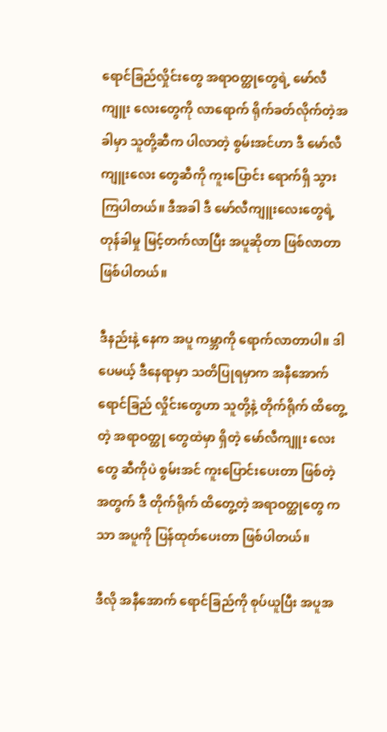ရောင်ခြည်လှိုင်းတွေ အရာဝတ္ထုတွေရဲ့ မော်လီကျူး လေးတွေကို လာရောက် ရိုက်ခတ်လိုက်တဲ့အ ခါမှာ သူတို့ဆီက ပါလာတဲ့ စွမ်းအင်ဟာ ဒီ မော်လီကျူးလေး တွေဆီကို ကူးပြောင်း ရောက်ရှိ သွားကြပါတယ်။ ဒီအခါ ဒီ မော်လီကျူးလေးတွေရဲ့ တုန်ခါမှု မြင့်တက်လာပြီး အပူဆိုတာ ဖြစ်လာတာ ဖြစ်ပါတယ်။

ဒီနည်းနဲ့ နေက အပူ ကမ္ဘာကို ရောက်လာတာပါ။ ဒါပေမယ့် ဒီနေရာမှာ သတိပြုရမှာက အနီအောက် ရောင်ခြည် လှိုင်းတွေဟာ သူတို့နဲ့ တိုက်ရိုက် ထိတွေ့တဲ့ အရာဝတ္ထု တွေထဲမှာ ရှိတဲ့ မော်လီကျူး လေးတွေ ဆီကိုပဲ စွမ်းအင် ကူးပြောင်းပေးတာ ဖြစ်တဲ့အတွက် ဒီ တိုက်ရိုက် ထိတွေ့တဲ့ အရာဝတ္ထုတွေ ကသာ အပူကို ပြန်ထုတ်ပေးတာ ဖြစ်ပါတယ်။

ဒီလို အနီအောက် ရောင်ခြည်ကို စုပ်ယူပြီး အပူအ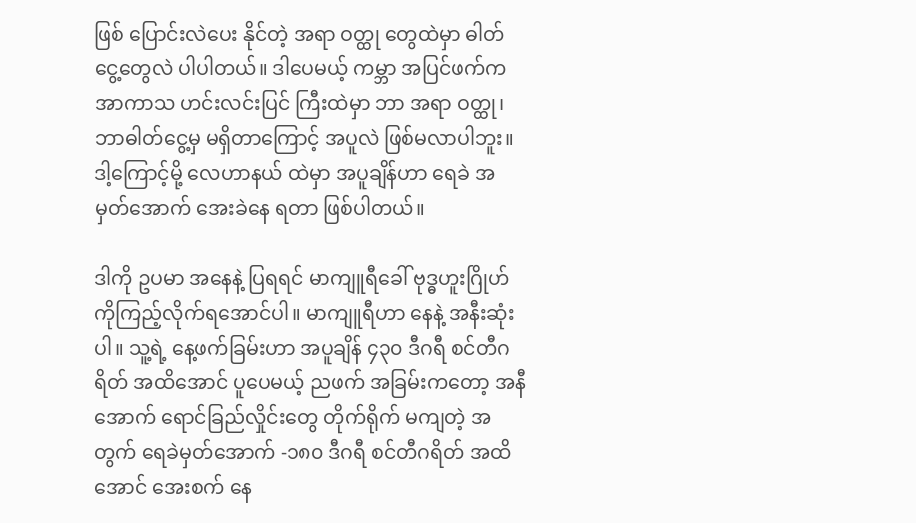ဖြစ် ပြောင်းလဲပေး နိုင်တဲ့ အရာ ဝတ္ထု တွေထဲမှာ ဓါတ်ငွေ့တွေလဲ ပါပါတယ်။ ဒါပေမယ့် ကမ္ဘာ အပြင်ဖက်က အာကာသ ဟင်းလင်းပြင် ကြီးထဲမှာ ဘာ အရာ ဝတ္ထု၊ ဘာဓါတ်ငွေ့မှ မရှိတာကြောင့် အပူလဲ ဖြစ်မလာပါဘူး။ ဒါ့ကြောင့်မို့ လေဟာနယ် ထဲမှာ အပူချိန်ဟာ ရေခဲ အမှတ်အောက် အေးခဲနေ ရတာ ဖြစ်ပါတယ်။

ဒါကို ဥပမာ အနေနဲ့ ပြရရင် မာကျူရီခေါ် ဗုဒ္ဓဟူးဂြိုဟ် ကိုကြည့်လိုက်ရအောင်ပါ။ မာကျူရီဟာ နေနဲ့ အနီးဆုံးပါ။ သူ့ရဲ့ နေ့ဖက်ခြမ်းဟာ အပူချိန် ၄၃၀ ဒီဂရီ စင်တီဂရိတ် အထိအောင် ပူပေမယ့် ညဖက် အခြမ်းကတော့ အနီအောက် ရောင်ခြည်လှိုင်းတွေ တိုက်ရိုက် မကျတဲ့ အတွက် ရေခဲမှတ်အောက် -၁၈၀ ဒီဂရီ စင်တီဂရိတ် အထိအောင် အေးစက် နေ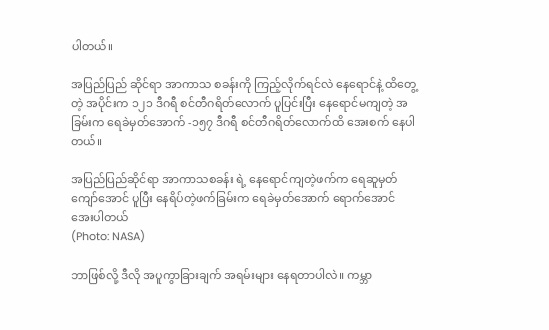ပါတယ်။

အပြည်ပြည် ဆိုင်ရာ အာကာသ စခန်းကို ကြည့်လိုက်ရင်လဲ နေရောင်နဲ့ ထိတွေ့တဲ့ အပိုင်းက ၁၂၁ ဒီဂရီ စင်တီဂရိတ်လောက် ပူပြင်းပြီး နေရောင်မကျတဲ့ အခြမ်းက ရေခဲမှတ်အောက် -၁၅၇ ဒီဂရီ စင်တီဂရိတ်လောက်ထိ အေးစက် နေပါတယ်။

အပြည်ပြည်ဆိုင်ရာ အာကာသစခန်း ရဲ့ နေရောင်ကျတဲ့ဖက်က ရေဆူမှတ် ကျော်အောင် ပူပြီး နေရိပ်တဲ့ဖက်ခြမ်းက ရေခဲမှတ်အောက် ရောက်အောင် အေးပါတယ်
(Photo: NASA)

ဘာဖြစ်လို့ ဒီလို အပူကွာခြားချက် အရမ်းများ နေရတာပါလဲ။ ကမ္ဘာ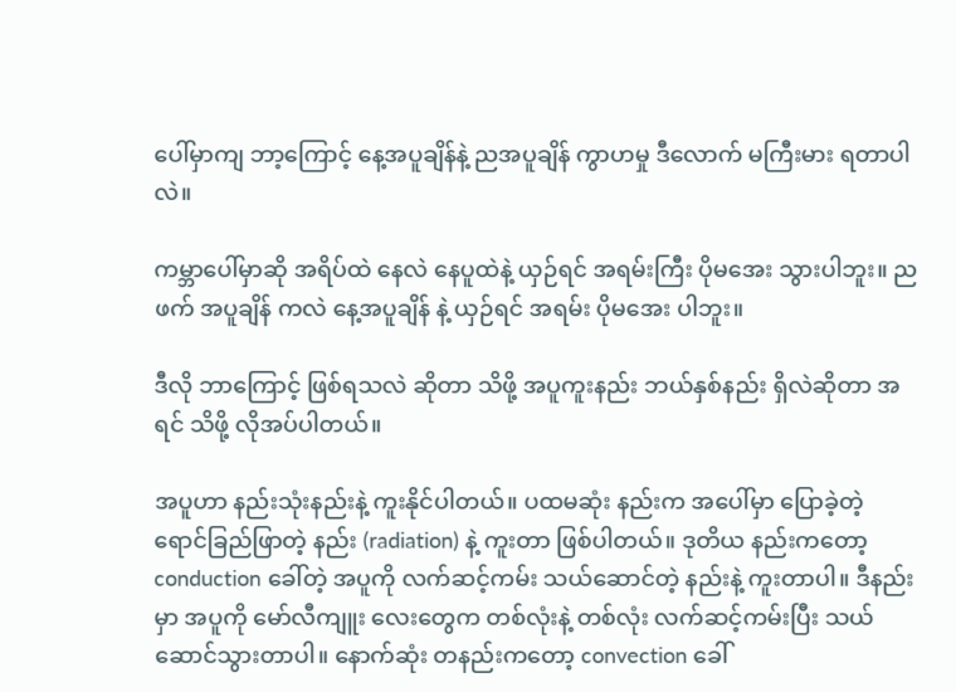ပေါ်မှာကျ ဘာ့ကြောင့် နေ့အပူချိန်နဲ့ ညအပူချိန် ကွာဟမှု ဒီလောက် မကြီးမား ရတာပါလဲ။

ကမ္ဘာပေါ်မှာဆို အရိပ်ထဲ နေလဲ နေပူထဲနဲ့ ယှဉ်ရင် အရမ်းကြီး ပိုမအေး သွားပါဘူး။ ညဖက် အပူချိန် ကလဲ နေ့အပူချိန် နဲ့ ယှဉ်ရင် အရမ်း ပိုမအေး ပါဘူး။

ဒီလို ဘာကြောင့် ဖြစ်ရသလဲ ဆိုတာ သိဖို့ အပူကူးနည်း ဘယ်နှစ်နည်း ရှိလဲဆိုတာ အရင် သိဖို့ လိုအပ်ပါတယ်။

အပူဟာ နည်းသုံးနည်းနဲ့ ကူးနိုင်ပါတယ်။ ပထမဆုံး နည်းက အပေါ်မှာ ပြောခဲ့တဲ့ ရောင်ခြည်ဖြာတဲ့ နည်း (radiation) နဲ့ ကူးတာ ဖြစ်ပါတယ်။ ဒုတိယ နည်းကတော့ conduction ခေါ်တဲ့ အပူကို လက်ဆင့်ကမ်း သယ်ဆောင်တဲ့ နည်းနဲ့ ကူးတာပါ။ ဒီနည်းမှာ အပူကို မော်လီကျူး လေးတွေက တစ်လုံးနဲ့ တစ်လုံး လက်ဆင့်ကမ်းပြီး သယ်ဆောင်သွားတာပါ။ နောက်ဆုံး တနည်းကတော့ convection ခေါ်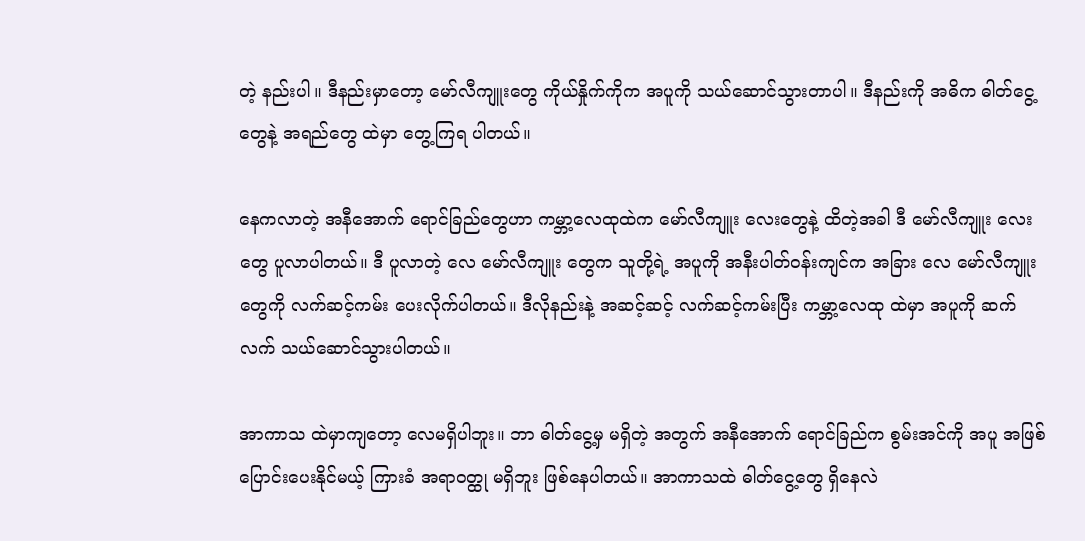တဲ့ နည်းပါ။ ဒီနည်းမှာတော့ မော်လီကျူးတွေ ကိုယ်နှိုက်ကိုက အပူကို သယ်ဆောင်သွားတာပါ။ ဒီနည်းကို အဓိက ဓါတ်ငွေ့တွေနဲ့ အရည်တွေ ထဲမှာ တွေ့ကြရ ပါတယ်။

နေကလာတဲ့ အနီအောက် ရောင်ခြည်တွေဟာ ကမ္ဘာ့လေထုထဲက မော်လီကျူး လေးတွေနဲ့ ထိတဲ့အခါ ဒီ မော်လီကျူး လေးတွေ ပူလာပါတယ်။ ဒီ ပူလာတဲ့ လေ မော်လီကျူး တွေက သူတို့ရဲ့ အပူကို အနီးပါတ်ဝန်းကျင်က အခြား လေ မော်လီကျူး တွေကို လက်ဆင့်ကမ်း ပေးလိုက်ပါတယ်။ ဒီလိုနည်းနဲ့ အဆင့်ဆင့် လက်ဆင့်ကမ်းပြီး ကမ္ဘာ့လေထု ထဲမှာ အပူကို ဆက်လက် သယ်ဆောင်သွားပါတယ်။

အာကာသ ထဲမှာကျတော့ လေမရှိပါဘူး။ ဘာ ဓါတ်ငွေ့မှ မရှိတဲ့ အတွက် အနီအောက် ရောင်ခြည်က စွမ်းအင်ကို အပူ အဖြစ် ပြောင်းပေးနိုင်မယ့် ကြားခံ အရာဝတ္ထု မရှိဘူး ဖြစ်နေပါတယ်။ အာကာသထဲ ဓါတ်ငွေ့တွေ ရှိနေလဲ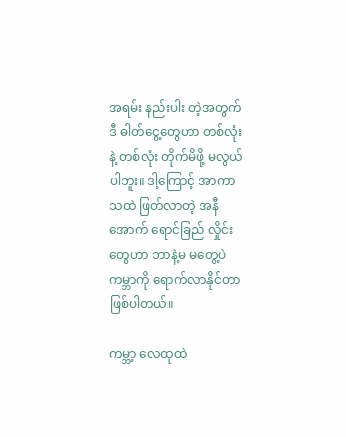အရမ်း နည်းပါး တဲ့အတွက် ဒီ ဓါတ်ငွေ့တွေဟာ တစ်လုံးနဲ့ တစ်လုံး တိုက်မိဖို့ မလွယ်ပါဘူး။ ဒါ့ကြောင့် အာကာသထဲ ဖြတ်လာတဲ့ အနီအောက် ရောင်ခြည် လှိုင်းတွေဟာ ဘာနဲ့မ မတွေ့ပဲ ကမ္ဘာကို ရောက်လာနိုင်တာ ဖြစ်ပါတယ်။

ကမ္ဘာ့ လေထုထဲ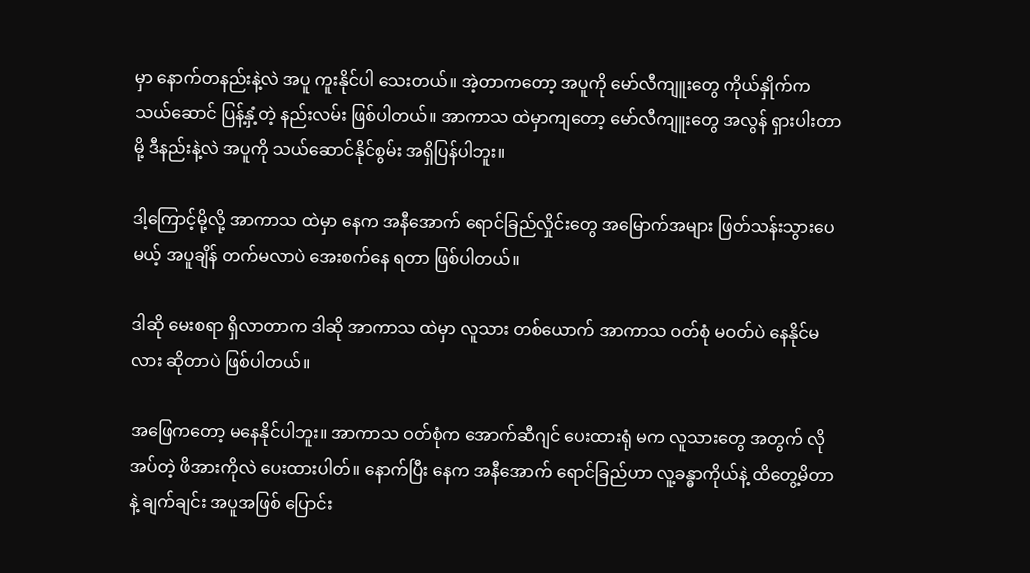မှာ နောက်တနည်းနဲ့လဲ အပူ ကူးနိုင်ပါ သေးတယ်။ အဲ့တာကတော့ အပူကို မော်လီကျူးတွေ ကိုယ်နှိုက်က သယ်ဆောင် ပြန့်နှံ့တဲ့ နည်းလမ်း ဖြစ်ပါတယ်။ အာကာသ ထဲမှာကျတော့ မော်လီကျူးတွေ အလွန် ရှားပါးတာမို့ ဒီနည်းနဲ့လဲ အပူကို သယ်ဆောင်နိုင်စွမ်း အရှိပြန်ပါဘူး။

ဒါ့ကြောင့်မို့လို့ အာကာသ ထဲမှာ နေက အနီအောက် ရောင်ခြည်လှိုင်းတွေ အမြောက်အများ ဖြတ်သန်းသွားပေမယ့် အပူချိန် တက်မလာပဲ အေးစက်နေ ရတာ ဖြစ်ပါတယ်။

ဒါဆို မေးစရာ ရှိလာတာက ဒါဆို အာကာသ ထဲမှာ လူသား တစ်ယောက် အာကာသ ဝတ်စုံ မဝတ်ပဲ နေနိုင်မလား ဆိုတာပဲ ဖြစ်ပါတယ်။

အဖြေကတော့ မနေနိုင်ပါဘူး။ အာကာသ ဝတ်စုံက အောက်ဆီဂျင် ပေးထားရုံ မက လူသားတွေ အတွက် လိုအပ်တဲ့ ဖိအားကိုလဲ ပေးထားပါတ်။ နောက်ပြီး နေက အနီအောက် ရောင်ခြည်ဟာ လူ့ခန္ဓာကိုယ်နဲ့ ထိတွေ့မိတာနဲ့ ချက်ချင်း အပူအဖြစ် ပြောင်း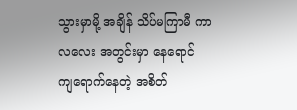သွားမှာမို့ အချိန် သိပ်မကြာမီ ကာလလေး အတွင်းမှာ နေရောင် ကျရောက်နေတဲ့ အစိတ်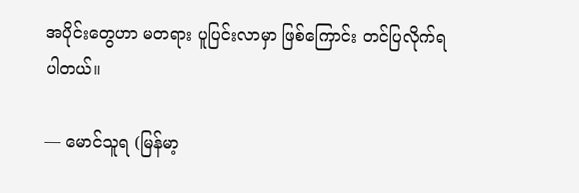အပိုင်းတွေဟာ မတရား ပူပြင်းလာမှာ ဖြစ်ကြောင်း တင်ပြလိုက်ရပါတယ်။

— မောင်သူရ (မြန်မာ့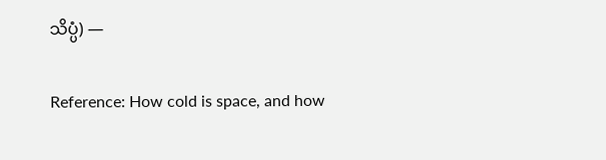သိပ္ပံ) —

Reference: How cold is space, and how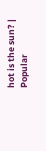hot is the sun? | Popular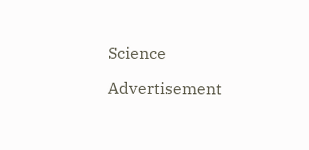Science

Advertisement